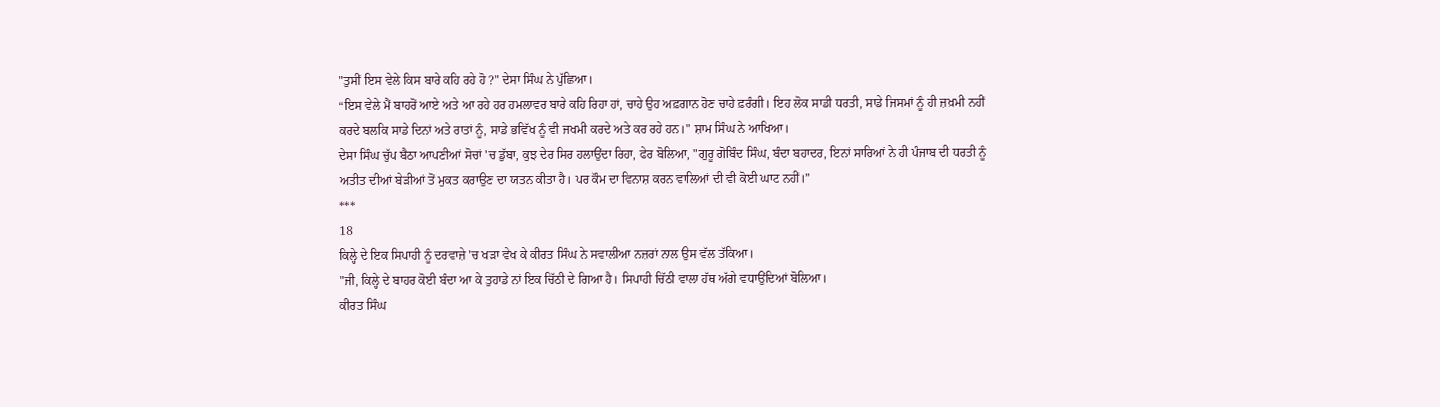"ਤੁਸੀਂ ਇਸ ਵੇਲੇ ਕਿਸ ਬਾਰੇ ਕਹਿ ਰਹੇ ਹੋ ?" ਦੇਸਾ ਸਿੰਘ ਨੇ ਪੁੱਛਿਆ।
“ਇਸ ਵੇਲੇ ਮੈਂ ਬਾਹਰੋਂ ਆਏ ਅਤੇ ਆ ਰਹੇ ਹਰ ਹਮਲਾਵਰ ਬਾਰੇ ਕਹਿ ਰਿਹਾ ਹਾਂ, ਚਾਹੇ ਉਹ ਅਫ਼ਗਾਨ ਹੋਣ ਚਾਹੇ ਫ਼ਰੰਗੀ। ਇਹ ਲੋਕ ਸਾਡੀ ਧਰਤੀ, ਸਾਡੇ ਜਿਸਮਾਂ ਨੂੰ ਹੀ ਜ਼ਖ਼ਮੀ ਨਹੀਂ ਕਰਦੇ ਬਲਕਿ ਸਾਡੇ ਦਿਨਾਂ ਅਤੇ ਰਾਤਾਂ ਨੂੰ, ਸਾਡੇ ਭਵਿੱਖ ਨੂੰ ਵੀ ਜਖਮੀ ਕਰਦੇ ਅਤੇ ਕਰ ਰਹੇ ਹਨ।" ਸ਼ਾਮ ਸਿੰਘ ਨੇ ਆਖਿਆ।
ਦੇਸਾ ਸਿੰਘ ਚੁੱਪ ਬੈਠਾ ਆਪਣੀਆਂ ਸੋਚਾਂ 'ਚ ਡੁੱਬਾ, ਕੁਝ ਦੇਰ ਸਿਰ ਹਲਾਉਂਦਾ ਰਿਹਾ, ਫੇਰ ਬੋਲਿਆ, "ਗੁਰੂ ਗੋਬਿੰਦ ਸਿੰਘ, ਬੰਦਾ ਬਹਾਦਰ, ਇਨਾਂ ਸਾਰਿਆਂ ਨੇ ਹੀ ਪੰਜਾਬ ਦੀ ਧਰਤੀ ਨੂੰ ਅਤੀਤ ਦੀਆਂ ਬੇੜੀਆਂ ਤੋਂ ਮੁਕਤ ਕਰਾਉਣ ਦਾ ਯਤਨ ਕੀਤਾ ਹੈ। ਪਰ ਕੌਮ ਦਾ ਵਿਨਾਸ਼ ਕਰਨ ਵਾਲਿਆਂ ਦੀ ਵੀ ਕੋਈ ਘਾਟ ਨਹੀਂ।”
***
18
ਕਿਲ੍ਹੇ ਦੇ ਇਕ ਸਿਪਾਹੀ ਨੂੰ ਦਰਵਾਜ਼ੇ 'ਚ ਖੜਾ ਵੇਖ ਕੇ ਕੀਰਤ ਸਿੰਘ ਨੇ ਸਵਾਲੀਆ ਨਜ਼ਰਾਂ ਨਾਲ ਉਸ ਵੱਲ ਤੱਕਿਆ।
"ਜੀ, ਕਿਲ੍ਹੇ ਦੇ ਬਾਹਰ ਕੋਈ ਬੰਦਾ ਆ ਕੇ ਤੁਹਾਡੇ ਨਾਂ ਇਕ ਚਿੱਠੀ ਦੇ ਗਿਆ ਹੈ। ਸਿਪਾਹੀ ਚਿੱਠੀ ਵਾਲਾ ਹੱਥ ਅੱਗੇ ਵਧਾਉਂਦਿਆਂ ਬੋਲਿਆ।
ਕੀਰਤ ਸਿੰਘ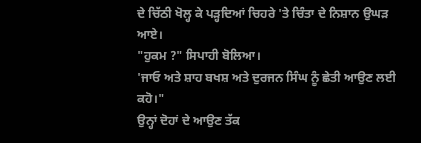ਦੇ ਚਿੱਠੀ ਖੋਲ੍ਹ ਕੇ ਪੜ੍ਹਦਿਆਂ ਚਿਹਰੇ 'ਤੇ ਚਿੰਤਾ ਦੇ ਨਿਸ਼ਾਨ ਉਘੜ ਆਏ।
"ਹੁਕਮ ?" ਸਿਪਾਹੀ ਬੋਲਿਆ।
'ਜਾਓ ਅਤੇ ਸ਼ਾਹ ਬਖਸ਼ ਅਤੇ ਦੁਰਜਨ ਸਿੰਘ ਨੂੰ ਛੇਤੀ ਆਉਣ ਲਈ ਕਹੋ।"
ਉਨ੍ਹਾਂ ਦੋਹਾਂ ਦੇ ਆਉਣ ਤੱਕ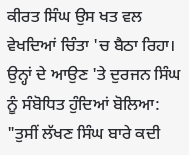ਕੀਰਤ ਸਿੰਘ ਉਸ ਖਤ ਵਲ ਵੇਖਦਿਆਂ ਚਿੰਤਾ 'ਚ ਬੈਠਾ ਰਿਹਾ। ਉਨ੍ਹਾਂ ਦੇ ਆਉਣ 'ਤੇ ਦੁਰਜਨ ਸਿੰਘ ਨੂੰ ਸੰਬੋਧਿਤ ਹੁੰਦਿਆਂ ਬੋਲਿਆ:
"ਤੁਸੀਂ ਲੱਖਣ ਸਿੰਘ ਬਾਰੇ ਕਦੀ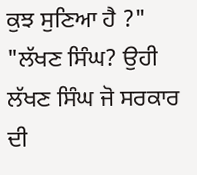ਕੁਝ ਸੁਣਿਆ ਹੈ ?"
"ਲੱਖਣ ਸਿੰਘ? ਉਹੀ ਲੱਖਣ ਸਿੰਘ ਜੋ ਸਰਕਾਰ ਦੀ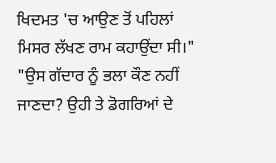ਖਿਦਮਤ 'ਚ ਆਉਣ ਤੋਂ ਪਹਿਲਾਂ ਮਿਸਰ ਲੱਖਣ ਰਾਮ ਕਹਾਉਂਦਾ ਸੀ।"
"ਉਸ ਗੱਦਾਰ ਨੂੰ ਭਲਾ ਕੌਣ ਨਹੀਂ ਜਾਣਦਾ? ਉਹੀ ਤੇ ਡੋਗਰਿਆਂ ਦੇ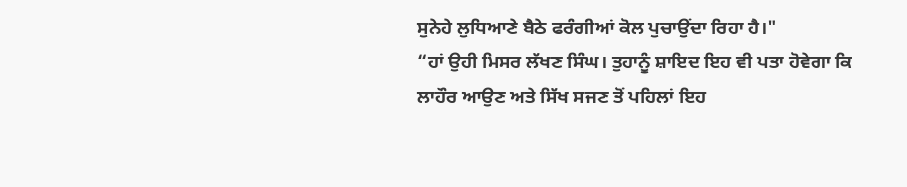ਸੁਨੇਹੇ ਲੁਧਿਆਣੇ ਬੈਠੇ ਫਰੰਗੀਆਂ ਕੋਲ ਪੁਚਾਉਂਦਾ ਰਿਹਾ ਹੈ।"
“ਹਾਂ ਉਹੀ ਮਿਸਰ ਲੱਖਣ ਸਿੰਘ। ਤੁਹਾਨੂੰ ਸ਼ਾਇਦ ਇਹ ਵੀ ਪਤਾ ਹੋਵੇਗਾ ਕਿ ਲਾਹੌਰ ਆਉਣ ਅਤੇ ਸਿੱਖ ਸਜਣ ਤੋਂ ਪਹਿਲਾਂ ਇਹ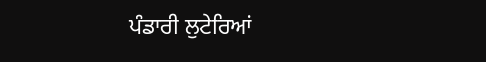ਪੰਡਾਰੀ ਲੁਟੇਰਿਆਂ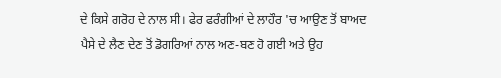ਦੇ ਕਿਸੇ ਗਰੋਹ ਦੇ ਨਾਲ ਸੀ। ਫੇਰ ਫਰੰਗੀਆਂ ਦੇ ਲਾਹੌਰ 'ਚ ਆਉਣ ਤੋਂ ਬਾਅਦ ਪੈਸੇ ਦੇ ਲੈਣ ਦੇਣ ਤੋਂ ਡੋਗਰਿਆਂ ਨਾਲ ਅਣ-ਬਣ ਹੋ ਗਈ ਅਤੇ ਉਹ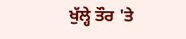ਖੁੱਲ੍ਹੇ ਤੌਰ 'ਤੇ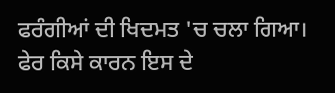ਫਰੰਗੀਆਂ ਦੀ ਖਿਦਮਤ 'ਚ ਚਲਾ ਗਿਆ। ਫੇਰ ਕਿਸੇ ਕਾਰਨ ਇਸ ਦੇ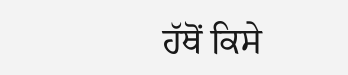ਹੱਥੋਂ ਕਿਸੇ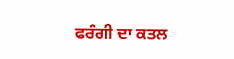ਫਰੰਗੀ ਦਾ ਕਤਲ